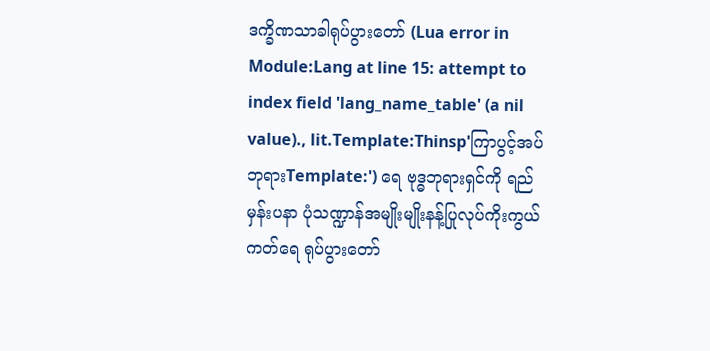ဒက္ခိဏသာခါရုပ်ပွားတော် (Lua error in Module:Lang at line 15: attempt to index field 'lang_name_table' (a nil value)., lit.Template:Thinsp'ကြာပွင့်အပ်ဘုရားTemplate:') ရေ ဗုဒ္ဓဘုရားရှင်ကို ရည်မှန်းပနာ ပုံသဏ္ဍာန်အမျိုးမျိုးနန့်ပြုလုပ်ကိုးကွယ်ကတ်ရေ ရုပ်ပွားတော်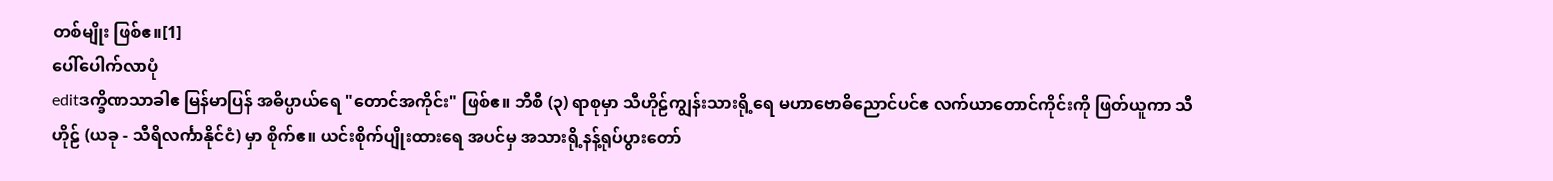တစ်မျိုး ဖြစ်ဧ။[1]
ပေါ်ပေါက်လာပုံ
editဒက္ခိဏသာခါဧ မြန်မာပြန် အဓိပ္ပာယ်ရေ "တောင်အကိုင်း" ဖြစ်ဧ။ ဘီစီ (၃) ရာစုမှာ သီဟိုဠ်ကျွန်းသားရို့ရေ မဟာဗောဓိညောင်ပင်ဧ လက်ယာတောင်ကိုင်းကို ဖြတ်ယူကာ သီဟိုဠ် (ယခု - သီရိလင်္ကာနိုင်ငံ) မှာ စိုက်ဧ။ ယင်းစိုက်ပျိုးထားရေ အပင်မှ အသားရို့နန့်ရုပ်ပွားတော်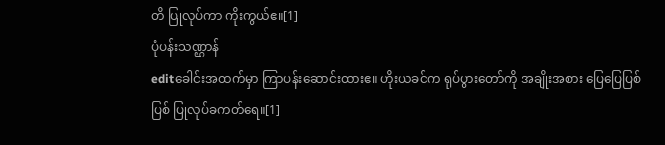တိ ပြုလုပ်ကာ ကိုးကွယ်ဧ။[1]
ပုံပန်းသဏ္ဌာန်
editခေါင်းအထက်မှာ ကြာပန်းဆောင်းထားဧ။ ဟိုးယခင်က ရုပ်ပွားတော်ကို အချိုးအစား ပြေပြေပြစ်ပြစ် ပြုလုပ်ခကတ်ရေ။[1]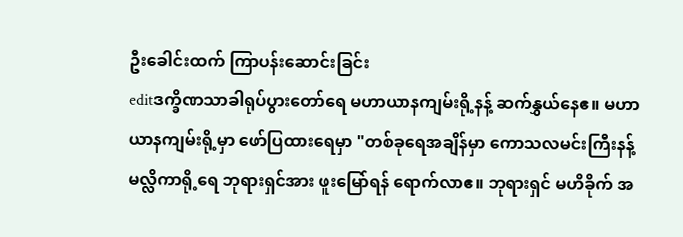ဦးခေါင်းထက် ကြာပန်းဆောင်းခြင်း
editဒက္ခိဏသာခါရုပ်ပွားတော်ရေ မဟာယာနကျမ်းရို့နန့် ဆက်နွှယ်နေဧ။ မဟာယာနကျမ်းရို့မှာ ဖော်ပြထားရေမှာ "တစ်ခုရေအချိန်မှာ ကောသလမင်းကြီးနန့် မလ္လိကာရို့ရေ ဘုရားရှင်အား ဖူးမြော်ရန် ရောက်လာဧ။ ဘုရားရှင် မဟိခိုက် အ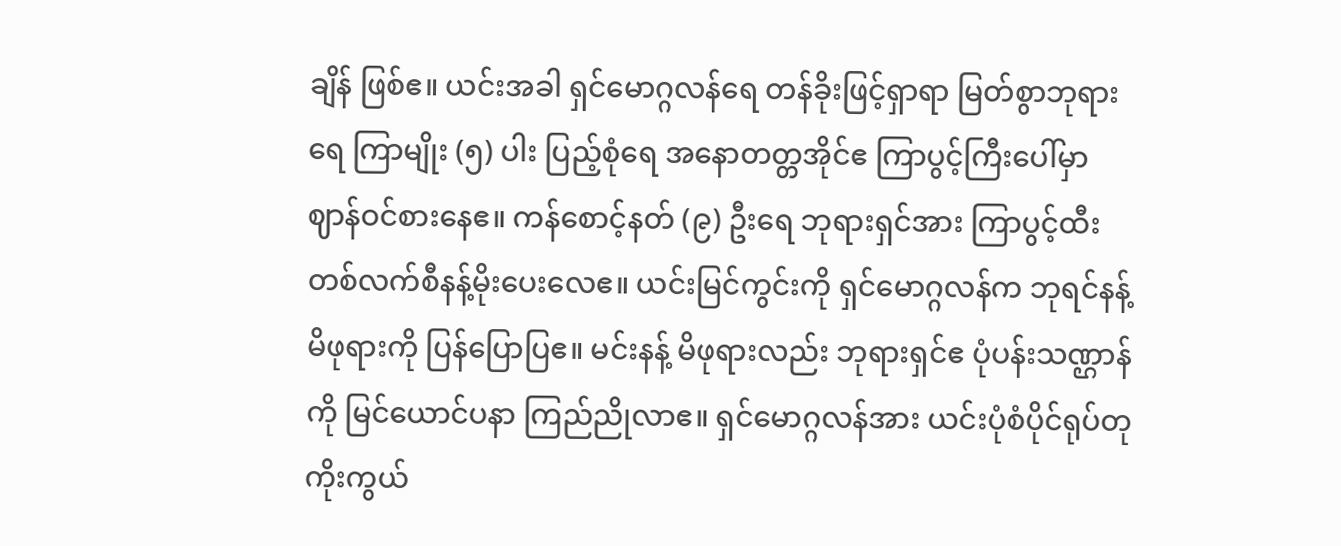ချိန် ဖြစ်ဧ။ ယင်းအခါ ရှင်မောဂ္ဂလန်ရေ တန်ခိုးဖြင့်ရှာရာ မြတ်စွာဘုရားရေ ကြာမျိုး (၅) ပါး ပြည့်စုံရေ အနောတတ္တအိုင်ဧ ကြာပွင့်ကြီးပေါ်မှာ ဈာန်ဝင်စားနေဧ။ ကန်စောင့်နတ် (၉) ဦးရေ ဘုရားရှင်အား ကြာပွင့်ထီးတစ်လက်စီနန့်မိုးပေးလေဧ။ ယင်းမြင်ကွင်းကို ရှင်မောဂ္ဂလန်က ဘုရင်နန့် မိဖုရားကို ပြန်ပြောပြဧ။ မင်းနန့် မိဖုရားလည်း ဘုရားရှင်ဧ ပုံပန်းသဏ္ဌာန်ကို မြင်ယောင်ပနာ ကြည်ညိုလာဧ။ ရှင်မောဂ္ဂလန်အား ယင်းပုံစံပိုင်ရုပ်တုကိုးကွယ်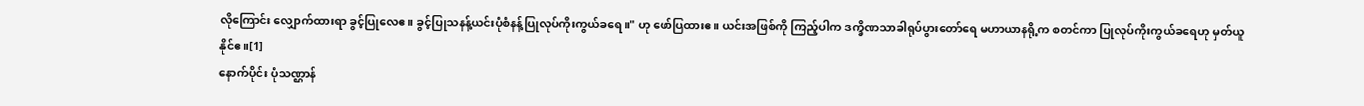လိုကြောင်း လျှောက်ထားရာ ခွင့်ပြုလေဧ။ ခွင့်ပြုသနန့်ယင်းပုံစံနန့်ပြုလုပ်ကိုးကွယ်ခရေ။" ဟု ဖော်ပြထားဧ။ ယင်းအဖြစ်ကို ကြည့်ပါက ဒက္ခိဏသာခါရုပ်ပွားတော်ရေ မဟာယာနရို့က စတင်ကာ ပြုလုပ်ကိုးကွယ်ခရေဟု မှတ်ယူနိုင်ဧ။[1]
နောက်ပိုင်း ပုံသဏ္ဌာန်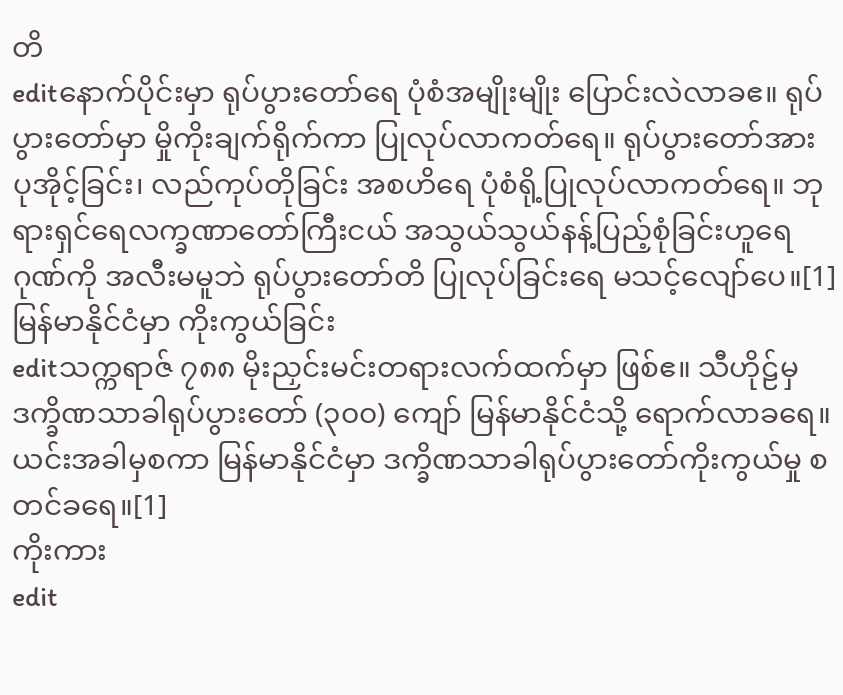တိ
editနောက်ပိုင်းမှာ ရုပ်ပွားတော်ရေ ပုံစံအမျိုးမျိုး ပြောင်းလဲလာခဧ။ ရုပ်ပွားတော်မှာ မှိုကိုးချက်ရိုက်ကာ ပြုလုပ်လာကတ်ရေ။ ရုပ်ပွားတော်အား ပုအိုင့်ခြင်း၊ လည်ကုပ်တိုခြင်း အစဟိရေ ပုံစံရို့ပြုလုပ်လာကတ်ရေ။ ဘုရားရှင်ရေလက္ခဏာတော်ကြီးငယ် အသွယ်သွယ်နန့်ပြည့်စုံခြင်းဟူရေ ဂုဏ်ကို အလီးမမူဘဲ ရုပ်ပွားတော်တိ ပြုလုပ်ခြင်းရေ မသင့်လျော်ပေ။[1]
မြန်မာနိုင်ငံမှာ ကိုးကွယ်ခြင်း
editသက္ကရာဇ် ၇၈၈ မိုးညှင်းမင်းတရားလက်ထက်မှာ ဖြစ်ဧ။ သီဟိုဠ်မှ ဒက္ခိဏသာခါရုပ်ပွားတော် (၃၀၀) ကျော် မြန်မာနိုင်ငံသို့ ရောက်လာခရေ။ ယင်းအခါမှစကာ မြန်မာနိုင်ငံမှာ ဒက္ခိဏသာခါရုပ်ပွားတော်ကိုးကွယ်မှု စတင်ခရေ။[1]
ကိုးကား
edit